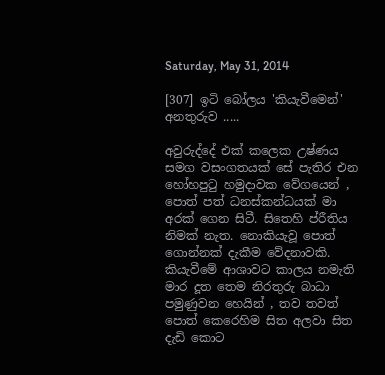Saturday, May 31, 2014

[307] ඉටි බෝලය 'කියැවීමෙන්' අනතුරුව .....

අවුරුද්දේ එක් කලෙක උෂ්ණය සමග වසංගතයක් සේ පැතිර එන හෝහපුටු හමුදාවක වේගයෙන් , පොත් පත් ධනස්කන්ධයක් මා අරක් ගෙන සිටී. සිතෙහි ප්රීතිය නිමක් නැත. නොකියැවූ පොත් ගොන්නක් දැකීම වේදනාවකි. කියැවීමේ ආශාවට කාලය නමැති මාර දූත තෙම නිරතුරු බාධා පමුණුවන හෙයින් , තව තවත් පොත් කෙරෙහිම සිත අලවා සිත දැඩි කොට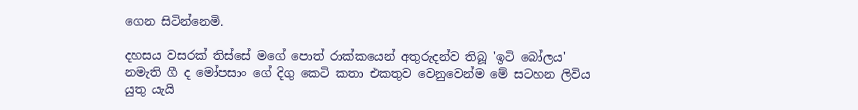ගෙන සිටින්නෙමි.

දහසය වසරක් තිස්සේ මගේ පොත් රාක්කයෙන් අතුරුදන්ව තිබූ 'ඉටි බෝලය' නමැති ගී ද මෝපසාං ගේ දිගු කෙටි කතා එකතුව වෙනුවෙන්ම මේ සටහන ලිවිය යුතු යැයි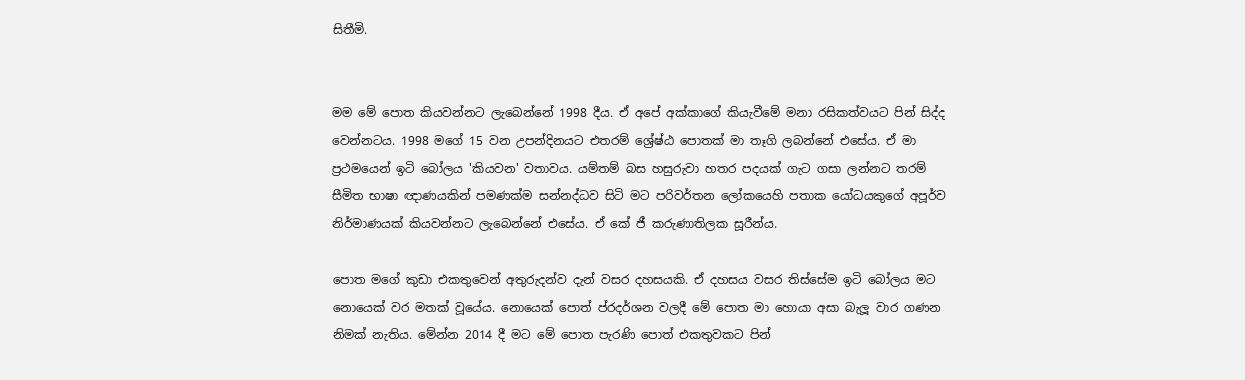සිතීමි.


මම මේ පොත කියවන්නට ලැබෙන්නේ 1998 දීය. ඒ අපේ අක්කාගේ කියැවීමේ මනා රසිකත්වයට පින් සිද්ද වෙන්නටය. 1998 මගේ 15 වන උපන්දිනයට එතරම් ශ්‍රේෂ්ඨ පොතක් මා තෑගි ලබන්නේ එසේය. ඒ මා ප්‍රථමයෙන් ඉටි බෝලය 'කියවන' වතාවය. යම්තම් බස හසුරුවා හතර පදයක් ගැට ගසා ලන්නට තරම් සීමිත භාෂා ඥාණයකින් පමණක්ම සන්නද්ධව සිටි මට පරිවර්තන ලෝකයෙහි පතාක යෝධයකුගේ අපූර්ව නිර්මාණයක් කියවන්නට ලැබෙන්නේ එසේය. ඒ කේ ජී කරුණාතිලක සූරීන්ය.

පොත මගේ කුඩා එකතුවෙන් අතුරුදන්ව දැන් වසර දහසයකි. ඒ දහසය වසර තිස්සේම ඉටි බෝලය මට නොයෙක් වර මතක් වූයේය. නොයෙක් පොත් ප්රදර්ශන වලදී මේ පොත මා හොයා අසා බැලූ වාර ගණන නිමක් නැතිය. මේන්න 2014 දී මට මේ පොත පැරණි පොත් එකතුවකට පින්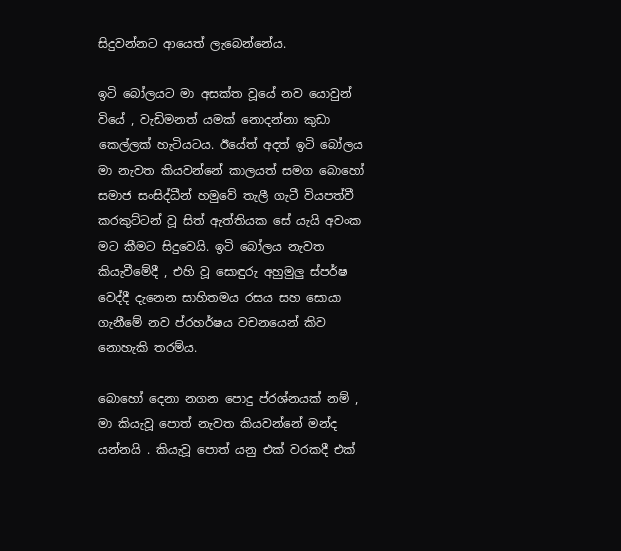සිදුවන්නට ආයෙත් ලැබෙන්නේය.

ඉටි බෝලයට මා අසක්ත වූයේ නව යොවුන් වියේ , වැඩිමනත් යමක් නොදන්නා කුඩා කෙල්ලක් හැටියටය. ඊයේත් අදත් ඉටි බෝලය මා නැවත කියවන්නේ කාලයත් සමග බොහෝ සමාජ සංසිද්ධීන් හමුවේ තැලී ගැටී වියපත්වී කරකුට්ටන් වූ සිත් ඇත්තියක සේ යැයි අවංක මට කීමට සිදුවෙයි. ඉටි බෝලය නැවත කියැවීමේදී , එහි වූ සොඳුරු අහුමුලු ස්පර්ෂ වෙද්දී දැනෙන සාහිතමය රසය සහ සොයා ගැනීමේ නව ප්රහර්ෂය වචනයෙන් කිව නොහැකි තරම්ය.

බොහෝ දෙනා නගන පොදු ප්රශ්නයක් නම් , මා කියැවූ පොත් නැවත කියවන්නේ මන්ද යන්නයි . කියැවූ පොත් යනු එක් වරකදී එක්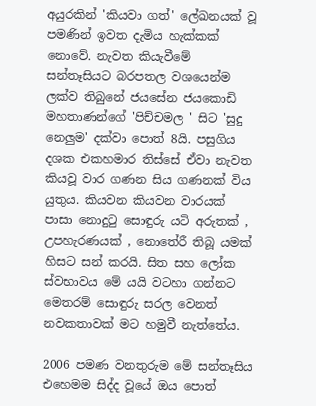අයුරකින් 'කියවා ගත්' ලේඛනයක් වූ පමණින් ඉවත දැමිය හැක්කක් නොවේ. නැවත කියැවීමේ සන්තෑසියට බරපතල වශයෙන්ම ලක්ව තිබුනේ ජයසේන ජයකොඩි මහතාණන්ගේ 'පිච්චමල ' සිට 'සුදු නෙලුම' දක්වා පොත් 8යි. පසුගිය දශක එකහමාර තිස්සේ ඒවා නැවත කියවූ වාර ගණන සිය ගණනක් විය යුතුය. කියවන කියවන වාරයක් පාසා නොදුටු සොඳුරු යටි අරුතක් , උපහැරණයක් , නොතේරී තිබූ යමක් හිසට සන් කරයි. සිත සහ ලෝක ස්වභාවය මේ යයි වටහා ගන්නට මෙතරම් සොඳුරු සරල වෙනත් නවකතාවක් මට හමුවී නැත්තේය.

2006 පමණ වනතුරුම මේ සන්තෑසිය එහෙමම සිද්ද වූයේ ඔය පොත්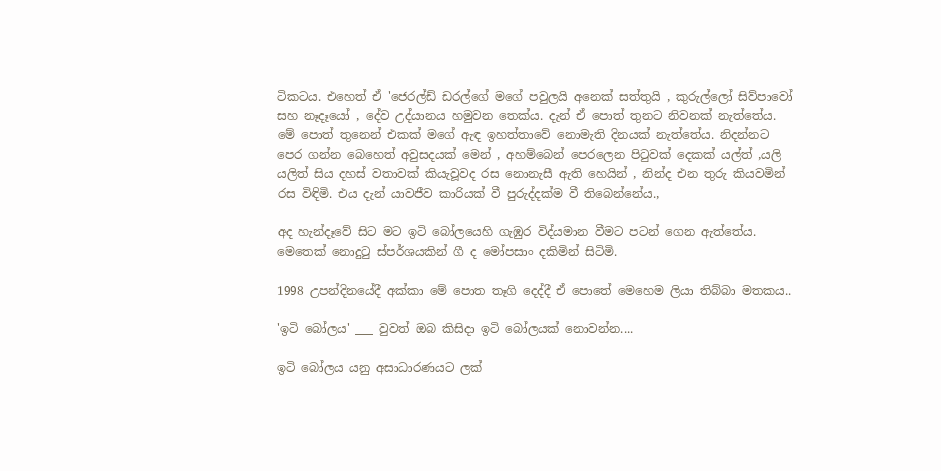ටිකටය. එහෙත් ඒ 'ජෙරල්ඩ් ඩරල්ගේ මගේ පවුලයි අනෙක් සත්තුයි , කුරුල්ලෝ සිව්පාවෝ සහ නෑදෑයෝ , දේව උද්යානය හමුවන තෙක්ය. දැන් ඒ පොත් තුනට නිවනක් නැත්තේය. මේ පොත් තුනෙන් එකක් මගේ ඇඳ ඉහත්තාවේ නොමැති දිනයක් නැත්තේය. නිදන්නට පෙර ගන්න බෙහෙත් අවුසදයක් මෙන් , අහම්බෙන් පෙරලෙන පිටුවක් දෙකක් යල්ත් ,යලි යලිත් සිය දහස් වතාවක් කියැවූවද රස නොනැසී ඇති හෙයින් , නින්ද එන තුරු කියවමින් රස විඳිමි. එය දැන් යාවජීව කාරියක් වී පුරුද්දක්ම වී තිබෙන්නේය.,

අද හැන්දෑවේ සිට මට ඉටි බෝලයෙහි ගැඹුර විද්යමාන වීමට පටන් ගෙන ඇත්තේය. මෙතෙක් නොදුටු ස්පර්ශයකින් ගී ද මෝපසාං දකිමින් සිටිමි.

1998 උපන්දිනයේදී අක්කා මේ පොත තෑගි දෙද්දී ඒ පොතේ මෙහෙම ලියා තිබ්බා මතකය..

'ඉටි බෝලය' ___ වුවත් ඔබ කිසිදා ඉටි බෝලයක් නොවන්න....

ඉටි බෝලය යනු අසාධාරණයට ලක්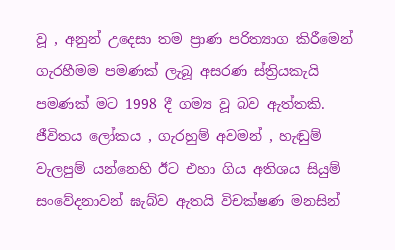වූ , අනුන් උදෙසා තම ප්‍රාණ පරිත්‍යාග කිරීමෙන් ගැරහීමම පමණක් ලැබූ අසරණ ස්ත්‍රියකැයි පමණක් මට 1998 දී ගම්‍ය වූ බව ඇත්තකි. ජීවිතය ලෝකය , ගැරහුම් අවමන් , හැඬුම් වැලපුම් යන්නෙහි ඊට එහා ගිය අතිශය සියුම් සංවේදනාවන් ඝැබ්ව ඇතයි විචක්ෂණ මනසින්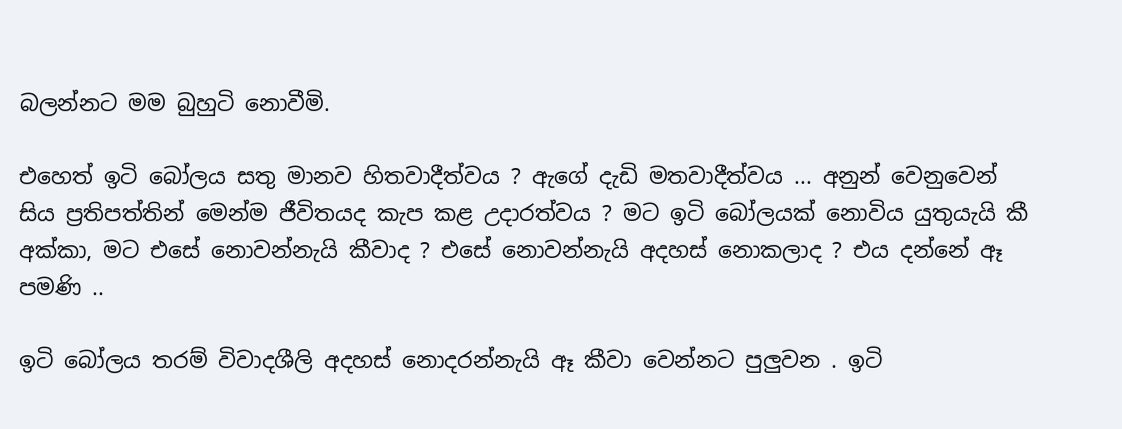බලන්නට මම බුහුටි නොවීමි.

එහෙත් ඉටි බෝලය සතු මානව හිතවාදීත්වය ? ඇගේ දැඩි මතවාදීත්වය ... අනුන් වෙනුවෙන් සිය ප්‍රතිපත්තින් මෙන්ම ජීවිතයද කැප කළ උදාරත්වය ? මට ඉටි බෝලයක් නොවිය යුතුයැයි කී අක්කා, මට එසේ නොවන්නැයි කීවාද ? එසේ නොවන්නැයි අදහස් නොකලාද ? එය දන්නේ ඈ පමණි ..

ඉටි බෝලය තරම් විවාදශීලි අදහස් නොදරන්නැයි ඈ කීවා වෙන්නට පුලුවන . ඉටි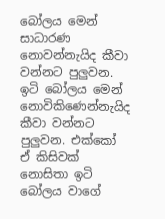බෝලය මෙන් සාධාරණ නොවන්නැයිද කීවා වන්නට පුලුවන. ඉටි බෝලය මෙන් නොවිකිණෙන්නැයිද කීවා වන්නට පුලුවන. එක්කෝ ඒ කිසිවක් නොසිතා ඉටි බෝලය වාගේ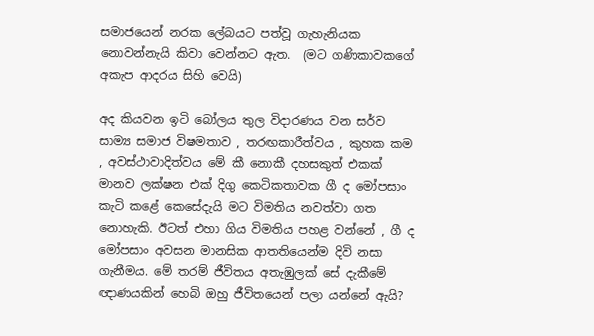සමාජයෙන් නරක ලේබයට පත්වූ ගැහැනියක නොවන්නැයි කිවා වෙන්නට ඇත.  (මට ගණිකාවකගේ අකැප ආදරය සිහි වෙයි)

අද කියවන ඉටි බෝලය තුල විදාරණය වන සර්ව සාම්‍ය සමාජ විෂමතාව , තරඟකාරීත්වය , කුහක කම , අවස්ථාවාදිත්වය මේ කී නොකී දහසකුත් එකක් මානව ලක්ෂන එක් දිගු කෙටිකතාවක ගී ද මෝපසාං කැටි කළේ කෙසේදැයි මට විමතිය නවත්වා ගත නොහැකි. ඊටත් එහා ගිය විමතිය පහළ වන්නේ , ගී ද මෝපසාං අවසන මානසික ආතතියෙන්ම දිවි නසා ගැනීමය. මේ තරම් ජීවිතය අතැඹුලක් සේ දැකීමේ ඥාණයකින් හෙබි ඔහු ජීවිතයෙන් පලා යන්නේ ඇයි?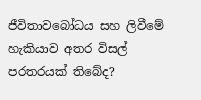ජීවිතාවබෝධය සහ ලිවීමේ හැකියාව අතර විසල් පරතරයක් තිබේද?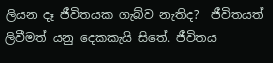ලියන දෑ ජීවිතයක ගැබ්ව නැතිද?  ජීවිතයත් ලිවීමත් යනු දෙකකැයි සිතේ. ජීවිතය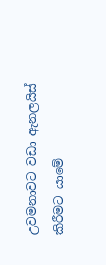උවමනාවට වඩා ඇනලයිස් කිරීමට යාමේ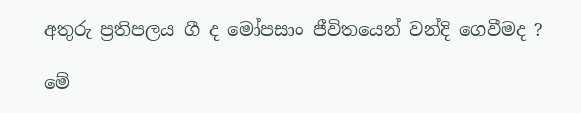අතුරු ප්‍රතිපලය ගී ද මෝපසාං ජීවිතයෙන් වන්දි ගෙවීමද ?

මේ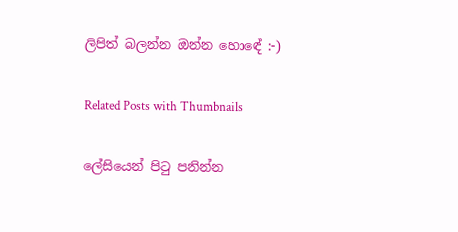ලිපිත් බලන්න ඔන්න හොඳේ :-)

Related Posts with Thumbnails

ලේසියෙන් පිටු පනින්න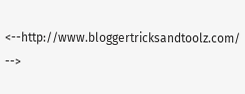<--http://www.bloggertricksandtoolz.com/ -->